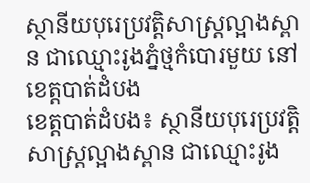ស្ថានីយបុរេប្រវត្តិសាស្ត្រល្អាងស្ពាន ជាឈ្មោះរូងភ្នំថ្មកំបោរមួយ នៅខេត្តបាត់ដំបង
ខេត្តបាត់ដំបង៖ ស្ថានីយបុរេប្រវត្តិសាស្ត្រល្អាងស្ពាន ជាឈ្មោះរូង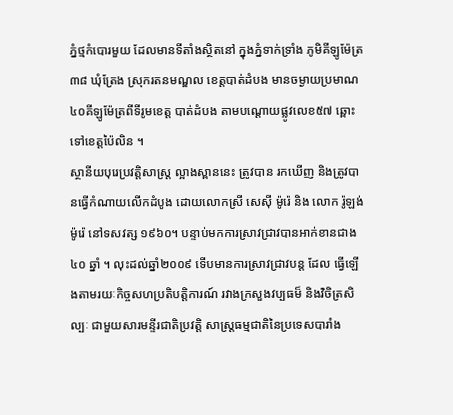ភ្នំថ្មកំបោរមួយ ដែលមានទីតាំងស្ថិតនៅ ក្នុងភ្នំទាក់ទ្រាំង ភូមិគីឡូម៉ែត្រ៣៨ ឃុំត្រែង ស្រុករតនមណ្ឌល ខេត្តបាត់ដំបង មានចម្ងាយប្រមាណ ៤០គីឡូម៉ែត្រពីទីរូមខេត្ត បាត់ដំបង តាមបណ្តោយផ្លូវលេខ៥៧ ឆ្ពោះទៅខេត្តប៉ៃលិន ។
ស្ថានីយបុរេប្រវត្តិសាស្ត្រ ល្អាងស្ពាននេះ ត្រូវបាន រកឃើញ និងត្រូវបានធ្វើកំណាយលើកដំបូង ដោយលោកស្រី សេស៊ី ម៉ូរ៉េ និង លោក រ៉ូឡង់ ម៉ូរ៉េ នៅទសវត្ស ១៩៦០។ បន្ទាប់មកការស្រាវជ្រាវបានអាក់ខានជាង ៤០ ឆ្នាំ ។ លុះដល់ឆ្នាំ២០០៩ ទើបមានការស្រាវជ្រាវបន្ត ដែល ធ្វើឡើងតាមរយៈកិច្ចសហប្រតិបត្តិការណ៍ រវាងក្រសួងវប្បធម៏ និងវិចិត្រសិល្បៈ ជាមួយសារមន្ទីរជាតិប្រវត្តិ សាស្ត្រធម្មជាតិនៃប្រទេសបារាំង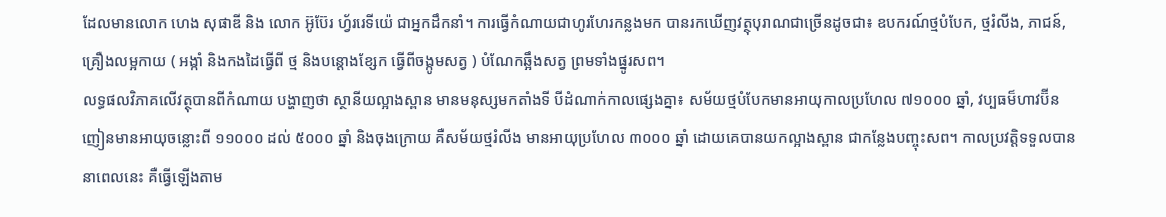ដែលមានលោក ហេង សុផាឌី និង លោក អ៊ូប៊ែរ ហ្វ័ររេទីយ៉េ ជាអ្នកដឹកនាំ។ ការធ្វើកំណាយជាហូរហែរកន្លងមក បានរកឃើញវត្ថុបុរាណជាច្រើនដូចជា៖ ឧបករណ៍ថ្មបំបែក, ថ្មរំលីង, ភាជន៍, គ្រឿងលម្អកាយ ( អង្កាំ និងកងដៃធ្វើពី ថ្ម និងបន្តោងខ្សែក ធ្វើពីចង្កូមសត្វ ) បំណែកឆ្អឹងសត្វ ព្រមទាំងផ្នូរសព។
លទ្ធផលវិភាគលើវត្ថុបានពីកំណាយ បង្ហាញថា ស្ថានីយល្អាងស្ពាន មានមនុស្សមកតាំងទី បីដំណាក់កាលផ្សេងគ្នា៖ សម័យថ្មបំបែកមានអាយុកាលប្រហែល ៧១០០០ ឆ្នាំ, វប្បធម៏ហាវប៊ីនញៀនមានអាយុចន្លោះពី ១១០០០ ដល់ ៥០០០ ឆ្នាំ និងចុងក្រោយ គឺសម័យថ្មរំលីង មានអាយុប្រហែល ៣០០០ ឆ្នាំ ដោយគេបានយកល្អាងស្ពាន ជាកន្លែងបញ្ចុះសព។ កាលប្រវត្តិទទួលបាននាពេលនេះ គឺធ្វើឡើងតាម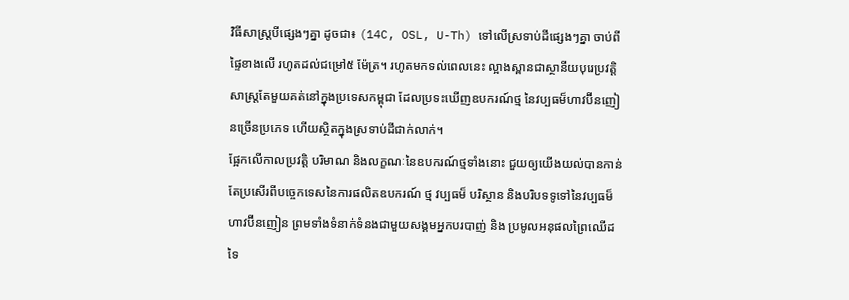វិធីសាស្ត្របីផ្សេងៗគ្នា ដូចជា៖ (14C, OSL, U-Th) ទៅលើស្រទាប់ដីផ្សេងៗគ្នា ចាប់ពីផ្ទៃខាងលើ រហូតដល់ជម្រៅ៥ ម៉ែត្រ។ រហូតមកទល់ពេលនេះ ល្អាងស្ពានជាស្ថានីយបុរេប្រវត្តិសាស្ត្រតែមួយគត់នៅក្នុងប្រទេសកម្ពុជា ដែលប្រទះឃើញឧបករណ៍ថ្ម នៃវប្បធម៏ហាវប៊ីនញៀនច្រើនប្រភេទ ហើយស្ថិតក្នុងស្រទាប់ដីជាក់លាក់។
ផ្អែកលើកាលប្រវត្តិ បរិមាណ និងលក្ខណៈនៃឧបករណ៍ថ្មទាំងនោះ ជួយឲ្យយើងយល់បានកាន់តែប្រសើរពីបច្ចេកទេសនៃការផលិតឧបករណ៍ ថ្ម វប្បធម៏ បរិស្ថាន និងបរិបទទូទៅនៃវប្បធម៏ហាវប៊ីនញៀន ព្រមទាំងទំនាក់ទំនងជាមួយសង្គមអ្នកបរបាញ់ និង ប្រមូលអនុផលព្រៃឈើដទៃ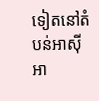ទៀតនៅតំបន់អាស៊ីអា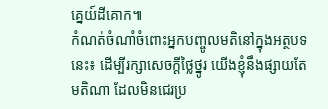គ្នេយ៍ដីគោក៕
កំណត់ចំណាំចំពោះអ្នកបញ្ចូលមតិនៅក្នុងអត្ថបទនេះ៖ ដើម្បីរក្សាសេចក្ដីថ្លៃថ្នូរ យើងខ្ញុំនឹងផ្សាយតែមតិណា ដែលមិនជេរប្រ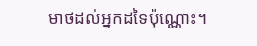មាថដល់អ្នកដទៃប៉ុណ្ណោះ។